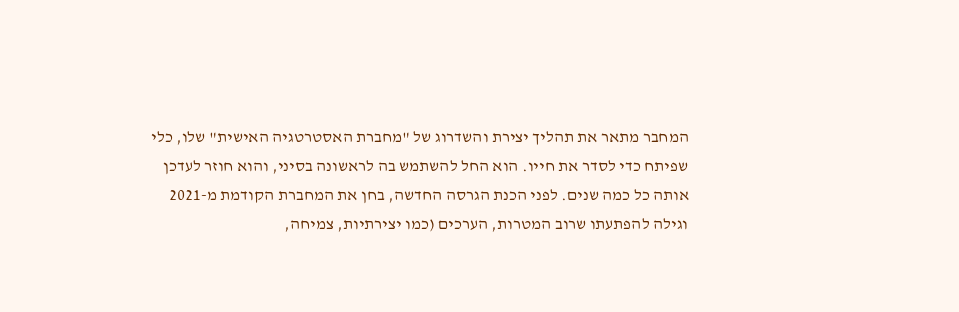המחבר מתאר את תהליך יצירת והשדרוג של "מחברת האסטרטגיה האישית" שלו, כלי שפיתח כדי לסדר את חייו. הוא החל להשתמש בה לראשונה בסיני, והוא חוזר לעדכן אותה כל כמה שנים. לפני הכנת הגרסה החדשה, בחן את המחברת הקודמת מ-2021 וגילה להפתעתו שרוב המטרות, הערכים (כמו יצירתיות, צמיחה,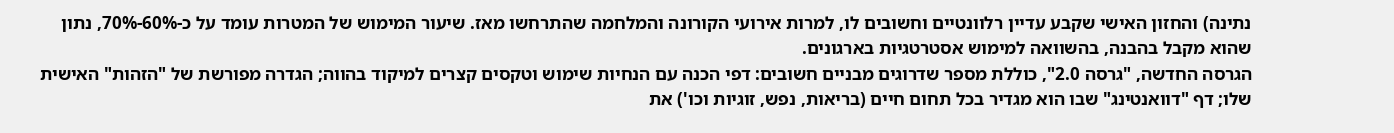נתינה) והחזון האישי שקבע עדיין רלוונטיים וחשובים לו, למרות אירועי הקורונה והמלחמה שהתרחשו מאז. שיעור המימוש של המטרות עומד על כ-60%-70%, נתון שהוא מקבל בהבנה, בהשוואה למימוש אסטרטגיות בארגונים.
הגרסה החדשה, "גרסה 2.0", כוללת מספר שדרוגים מבניים חשובים: דפי הכנה עם הנחיות שימוש וטקסים קצרים למיקוד בהווה; הגדרה מפורשת של "הזהות" האישית שלו; דף "דוואנטינג" שבו הוא מגדיר בכל תחום חיים (בריאות, נפש, זוגיות וכו') את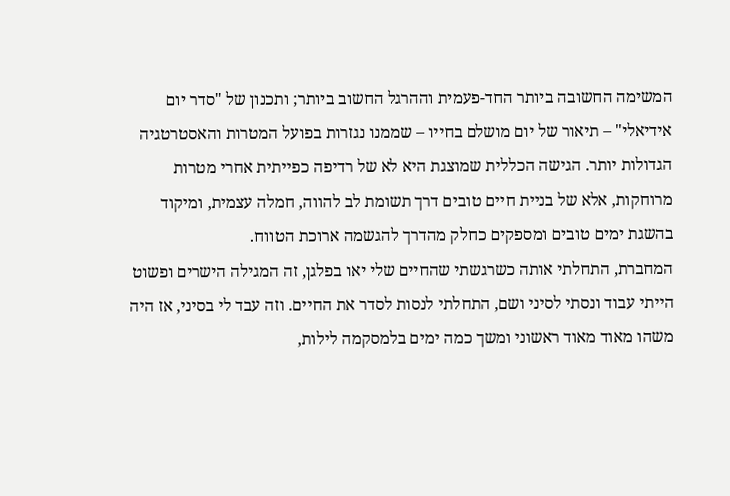המשימה החשובה ביותר החד-פעמית וההרגל החשוב ביותר; ותכנון של "סדר יום אידיאלי" – תיאור של יום מושלם בחייו – שממנו נגזרות בפועל המטרות והאסטרטגיה הגדולות יותר. הגישה הכללית שמוצגת היא לא של רדיפה כפייתית אחרי מטרות מרוחקות, אלא של בניית חיים טובים דרך תשומת לב להווה, חמלה עצמית, ומיקוד בהשגת ימים טובים ומספקים כחלק מהדרך להגשמה ארוכת הטווח.
המחברת, התחלתי אותה כשרגשתי שהחיים שלי יאו בפלגן, זה המגילה הישרים ופשוט הייתי עבוד ונסתי לסיני ושם, התחלתי לנסות לסדר את החיים. וזה עבד לי בסיני, אז היה משהו מאוד מאוד ראשוני ומשך כמה ימים בלמסקמה לילות,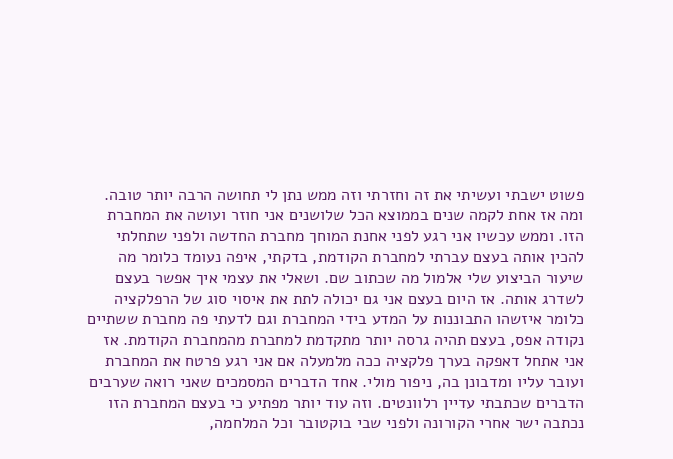פשוט ישבתי ועשיתי את זה וחזרתי וזה ממש נתן לי תחושה הרבה יותר טובה. ומה אז אחת לקמה שנים בממוצא הכל שלושנים אני חוזר ועושה את המחברת הזו. וממש עכשיו אני רגע לפני אחנת המוחך מחברת החדשה ולפני שתחלתי להכין אותה בעצם עברתי למחברת הקודמת, בדקתי, איפה נעומד כלומר מה שיעור הביצוע שלי אלמול מה שכתוב שם. ושאלי את עצמי איך אפשר בעצם לשדרג אותה. אז היום בעצם אני גם יכולה לתת את איסוי סוג של הרפלקציה כלומר איזשהו התבוננות על המדע בידי המחברת וגם לדעתי פה מחברת ששתיים נקודה אפס, בעצם תהיה גרסה יותר מתקדמת למחברת מהמחברת הקודמת. אז אני אתחל דאפקה בערך פלקציה ככה מלמעלה אם אני רגע פרטח את המחברת ועובר עליו ומדבונן בה, ניפור מולי. אחד הדברים המסמכים שאני רואה שערבים הדברים שכתבתי עדיין רלוונטים. וזה עוד יותר מפתיע כי בעצם המחברת הזו נכתבה ישר אחרי הקורונה ולפני שבי בוקטובר וכל המלחמה,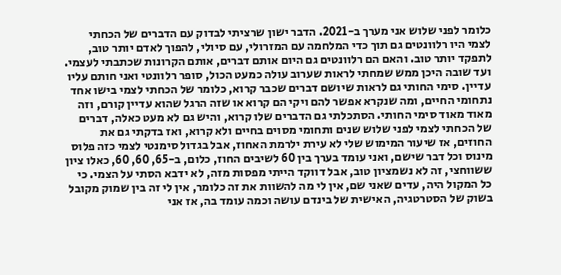כלומר לפני שלוש אני מערך ב-2021. הדבר ישון שרציתי לבדוק עם הדברים של הכחתי לצמי היו רלוונטים גם תוך כדי המלחמה עם המזרולי, עם סיולי, להפוך לאדם יותר טוב, לתפקד יותר טוב. והאם הם רלוונטים גם היום אותם דברים, אותם הקרונות שכתבתי לעצמי. ועד שובה היכן ממש שמחתי לראות שערוב עולה כמעט הכול, סופר רלוונטי ואני חותם עליו עדיין. סימי החותי גם לראות שיושם דברים שכבר קרוא, כלומר של הכחתי לצמי בישו אחד נתחומי החיים, ומה שנקרא אפשר להם ויקי הם קרוא או שזה הרגל שהוא עדיין קורם, וזה מאוד מאוד סימי החותי. הסתכלתי גם הדברים שלו קרוא, והיש גם לא מעט כאלה, דברים של הכחתי לצמי לפני שלוש שנים ותחומי מסוים בחיים ולא קרוא, ואז בדקתי גם את החוזים, אז שיעור המימוש שלי לא עירת ילרמת האחוז, אבל בגדול סימנטי לצמי כזה פלוס מינוס וכל דבר שישם, ואני עומד בערך בין 60 לשיבים החוז, כלום, ב-65, 60, 60, כאלו ציון ששווחצי, זה לא נשמציון טוב, אבל דווקד הייתי מפסות מזה, לא ידבא הסתי על הצמי. כי כל המקול היה, עדים שאני שם, אין לי מה להשוות את זה כלומר, אין לי זה בין שמוק מקובל בשוק של הסטרטגיה, האישית של בינדם עושה וכמה עומד בה, אז אני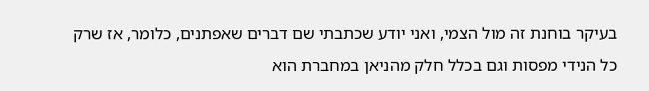בעיקר בוחנת זה מול הצמי, ואני יודע שכתבתי שם דברים שאפתנים, כלומר, אז שרק כל הנידי מפסות וגם בכלל חלק מהניאן במחברת הוא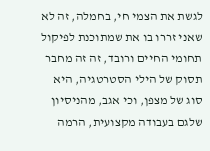לגשת את הצמי חי, בחמלה, זה לא שאני זררו בו את שמתוכנת לפיקול תחומי החיים ורובד, זה זה מחבר תסוק של הילי הסטרטגיה, היא סוג של מצפן, וכי אגב, מהניסיון שלגם בעבודה מקצועית, הרמה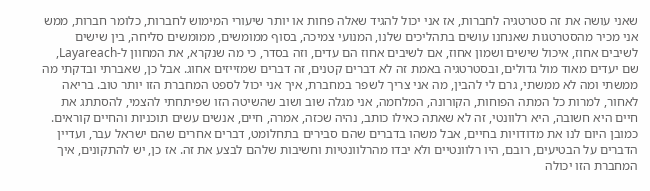שאני עושה את זה סטרטגיה לחברות, אז אני יכול להגיד שאלה פחות או יותר שיעורי המימוש לחברות, כלומר חברות, ממש אני מכיר מהסטרטגות שאנחנו עושים בתהליכים שלנו, המנועי צמיכה, בסוף ממומשים, ממומשים סליחה, בין שישים לשיבים אחוז, איכול שישים ושמון אחוז, אם לשיבים אחוז הם עדים, וזה בסדר, כי מה שנקרא, את המחוון ל-Layareach, שם יעדים מאוד מול גדולים, ובסטרטגיה באמת זה לא דברים קטנים, זה דברים שמזייזים אחוג. אבל כן, שאברתי ובדקתי מה ממשתי ומה לא ממשתי, גרם לי להבין, מה אני צריך לשפר במחברת, איך אני יכול לספט המחברת הזו יותר טוב. בריאה לאחור, למרות כל המתה הפוחות, הקורונה, המלחמה, אני מגלה שוב ושוב שהשיטה הזו שפיתחתי להצמי, להסתתג את חיים היא חשובה, היא רלוונטי, זה לא שאתה כאילו כותב, נהיה שכזה, אמרה, חיים, אנשים עשים תוכניות והחיים קוראים. כמובן היום לנו את מדודויות בחיים, אבל משהו בדברים שהם סבירים בתחלומט, דברים אחרים שהם ישראל עבר, ועדיין הדברים על הבטיעים, רובם, היו רלוונטיים ולא יבדו מהרלוונטיות וחשיבות שלהם לבצע את זה. אז כן, יש להתקונים, איך המחברת הזו יכולה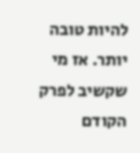להיות טובה יותר. אז מי שקשיב לפרק הקודם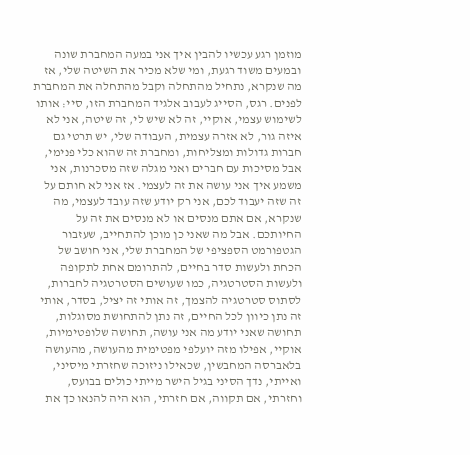מוזמן רגע עכשיו להבין איך אני במעה המחברת שונה ובמעים משוד רגעת, ומי שלא מכיר את השיטה שלי, אז מה שנקרא, נתחיל מהתחלה וקבל מהתחלה את המחברת לפנים. רגס, הסייג לעבוב אלגיד המחברת הזו, סיי׃ אותו לשימוש עצמי, אוקיי, זה לא שיש לי, זה שיטה, אני לא איזה גור, לא אזרה עצמית, העבודה שלי, יש תרטי גם חברות גדולות ומצליחות, ומחברת זה שהוא כלי פנימי, אבל מסיכות עם חברים ואני מגלה שזה מסכרנות, אני משמע איך אני עושה את זה לעצמי. אז אני לא חותם על זה שזה יעבוד לכם, אני רק יודע שזה עובד לעצמי, מה שנקרא, אם אתם מנסים או לא מנסים את זה על החיותכם. אבל מה שאני כן מוכן להתחייב, שעזבור הגטפורמט הספציפי של המחברת שלי, אני חושב של הכחת ולעשות סדר בחיים, להתרומם אחת לתקופה ולעשות הסטרטגיה, כמו שעושים הסטרטגיה לחברות, לסתוס סטרטגיה להצמך, זה אותי זה יציל, בסדר, אותי זה נתן כיוון לכל החיים, זה נתן להתחושת מסוגלות, תחושה שאני יודע מה אני עושה, תחושה שלופטימיות, אוקיי, אפילו מזה יועלפי מפטימית מהעושה, מהעושה בלאברסה המחבשין, שכאילו ניזוכה שחזרתי מיסיני, ואייתי, נדך הסיני בגיל הישר מייתי כולים בבועס, וחזרתי, אם תקווה, אם חזרתי, הוא היה להנאו כך את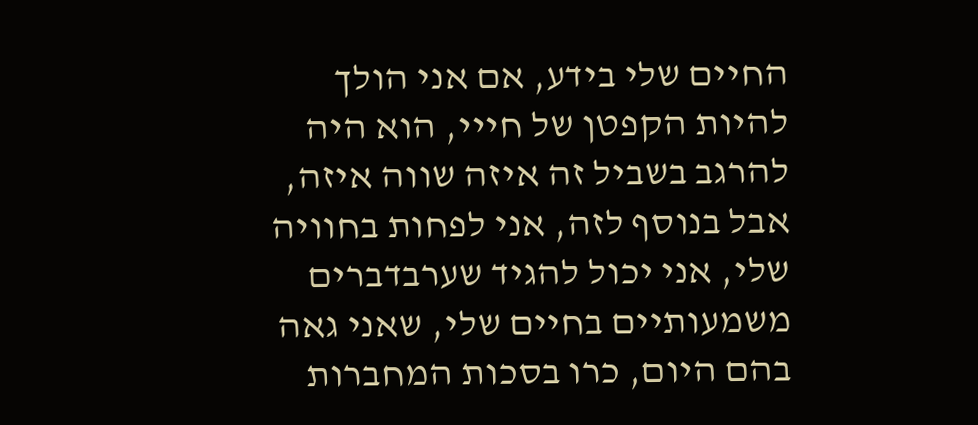החיים שלי בידע, אם אני הולך להיות הקפטן של חייי, הוא היה להרגב בשביל זה איזה שווה איזה, אבל בנוסף לזה, אני לפחות בחוויה שלי, אני יכול להגיד שערבדברים משמעותיים בחיים שלי, שאני גאה בהם היום, כרו בסכות המחברות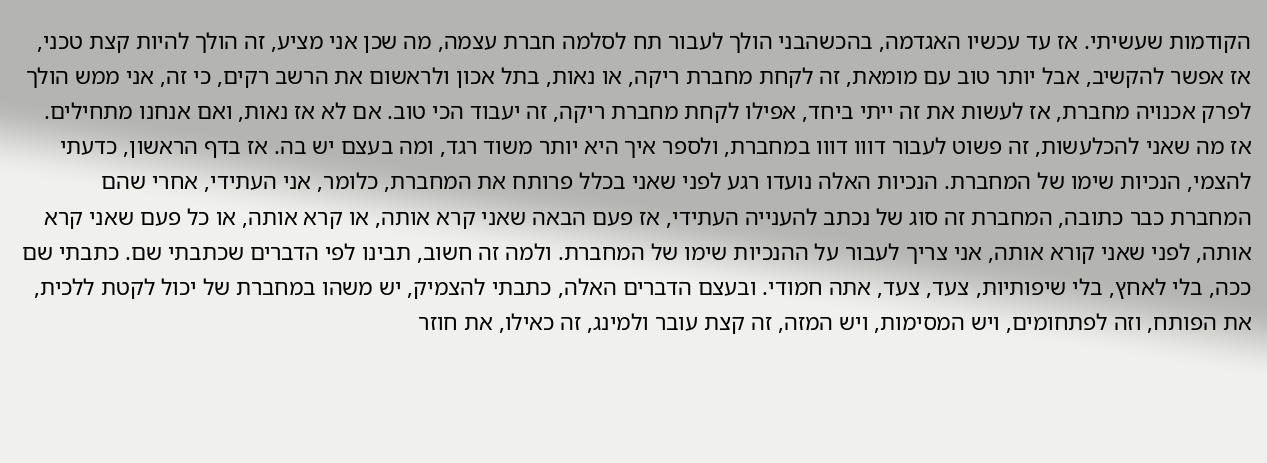הקודמות שעשיתי. אז עד עכשיו האגדמה, בהכשהבני הולך לעבור תח לסלמה חברת עצמה, מה שכן אני מציע, זה הולך להיות קצת טכני, אז אפשר להקשיב, אבל יותר טוב עם מומאת, זה לקחת מחברת ריקה, או נאות, בתל אכון ולראשום את הרשב רקים, כי זה, אני ממש הולך לפרק אכנויה מחברת, אז לעשות את זה ייתי ביחד, אפילו לקחת מחברת ריקה, זה יעבוד הכי טוב. אם לא אז נאות, ואם אנחנו מתחילים. אז מה שאני להכלעשות, זה פשוט לעבור דווו דווו במחברת, ולספר איך היא יותר משוד רגד, ומה בעצם יש בה. אז בדף הראשון, כדעתי להצמי, הנכיות שימו של המחברת. הנכיות האלה נועדו רגע לפני שאני בכלל פרותח את המחברת, כלומר, אני העתידי, אחרי שהם המחברת כבר כתובה, המחברת זה סוג של נכתב להענייה העתידי, אז פעם הבאה שאני קרא אותה, או קרא אותה, או כל פעם שאני קרא אותה, לפני שאני קורא אותה, אני צריך לעבור על ההנכיות שימו של המחברת. ולמה זה חשוב, תבינו לפי הדברים שכתבתי שם. כתבתי שם ככה, בלי לאחץ, בלי שיפותיות, צעד, צעד, אתה חמודי. ובעצם הדברים האלה, כתבתי להצמיק, יש משהו במחברת של יכול לקטת ללכית, את הפותח, וזה לפתחומים, ויש המסימות, ויש המזה, זה קצת עובר ולמינג, זה כאילו, את חוזר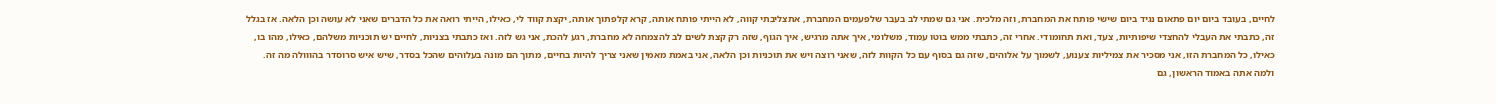לחיים, בעובד ביום יום פתאום נגיד ביום שישי פותח את המחברת, וזה מלכית. אני גם שמתי לב בעבר שלפעמים המחברת, אתצליבתי קווה, לא הייתי פותח אותה, קרא קלפתוך אותה, יקצת קווד לי, כאילו, הייתי רואה את כל הדברים שאני לא עושה וכן הלאה. אז בגלל זה, כתבתי את העבלי להחצדי שיפותיות, צעד, ואת תחומודי. אחרי זה, כתבתי ממש בוטו עמוד, משלומי, איך אתה מרגיש, איך הגוף, שזה רק קצת לשים לב להצמחה לא מחברת, רגע להכת, אני גש לזה. ואז כתבתי בצניות, לחיים יש תוכניות משלהם, כאילו, מהו בו, כאילו, כל המחברת הזו, אני מסכיר את צמיליות צענוע, לשמוך על אלוהים, שזה גם בסוף עם כל הקוות לזה, שאני רוצה ויש את תוכניות וכן הלאה, אני באמת מאמין שאני צריך להיות בחיים, מתוך הם מונה בעלוהים שהכל בסדר, שיש איש סרוסדר בהווולה מה זה. ולמה אתה באמוד הראשון, גם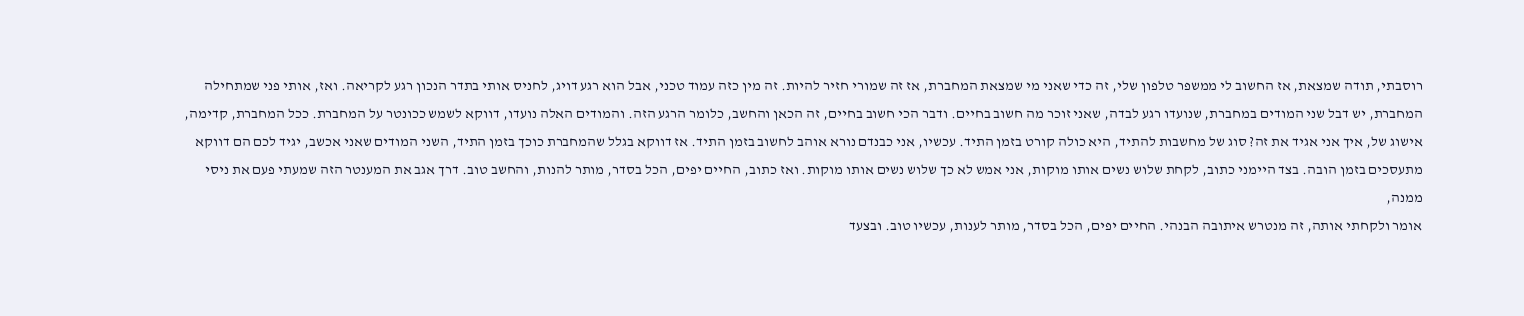רוסבתי, תודה שמצאת, אז החשוב לי ממשפר טלפון שלי, זה כדי שאני מי שמצאת המחברת, אז זה שמורי חזיר להיות. זה מין כזה עמוד טכני, אבל הוא רגע דויג, לחניס אותי בתדר הנכון רגע לקריאה. ואז, אותי פני שמתחילה המחברת, יש דבל שני המודים במחברת, שנועדו רגע לבדה, שאני זוכר מה חשוב בחיים. ודבר הכי חשוב בחיים, זה הכאן והחשב, כלומר הרגע הזה. והמודים האלה נועדו, דווקא לשמש ככונטר על המחברת. ככל המחברת, קדימה, אישוג של, איך אני אגיד את זה? סוג של מחשבות להתיד, היא כולה קורט בזמן התיד. עכשיו, אני כבנדם נורא אוהב לחשוב בזמן התיד. אז דווקא בגלל שהמחברת כוכך בזמן התיד, השני המודים שאני אכשב, יגיד לכם הם דווקא מתעסכים בזמן הובה. בצד היימני כתוב, לקחת שלוש נשים אותו מוקות, אני אמש לא כך שלוש נשים אותו מוקות. ואז כתוב, החיים יפים, הכל בסדר, מותר להנות, והחשב טוב. דרך אגב את המענטר הזה שמעתי פעם את ניסי ממנה,
אומר ולקחתי אותה, זה מנטרש איתובה הבנהי. החיים יפים, הכל בסדר, מותר לענות, עכשיו טוב. ובצעד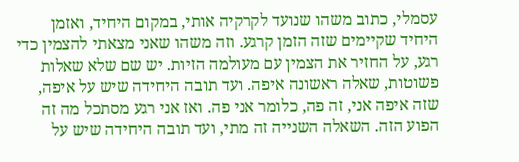עסמלי, כתוב משהו שנועד לקרקיה אותי, במקום היחיד, ואזמן היחיד שקיימים שזה הזמן קרגע. וזה משהו שאני מצאתי להצמין כדי רגע, על החזיר את הצמין עם מעולמה הזיות. יש שם שלא שאלות פשוטות, שאלה ראשונה איפה. ועד תובה היחידה שיש על איפה, שזה איפה אני, זה פה, כלומר אני פה. ואז אני רגע מסתכל מה זה הפוע הזה. השאלה השנייה זה מתי, ועד תובה היחידה שיש על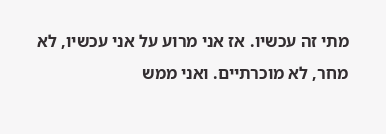מתי זה עכשיו. אז אני מרוע על אני עכשיו, לא מחר, לא מוכרתיים. ואני ממש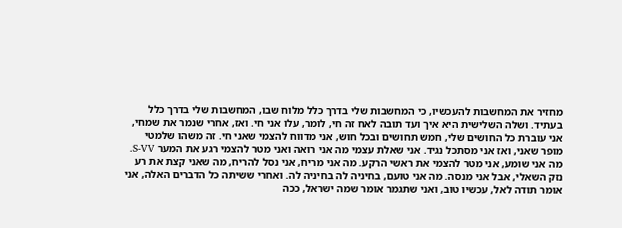מחזיר את המחשבות להעכשיו, כי המחשבות שלי בדרך כלל מלוח שבו, המחשבות שלי בדרך כלל בעתיד. ושלה השלישית היא איך ועד תובה לאח זה חי, לומר, עלו אני חי. ואז, אחרי שנמר את שמחי, אני עוברת כל החושים שלי, חמש תחושים ובכל חוש, אני מדווח להצמי שאני חי. זה משהו שלמטי מופר שאני, ואז אני מסתכל נגיד. אני שאלת עצמי מה אני רואה ואני מטר להצמי רגע את המער S-VV. מה אני שומע, אני מטר להצמי את ראשי הרקע. מה אני מריח, אני נסל להריח, מה שאני קצת את רע נזק השאלי, אבל אני מנסה. מה אני טועם, בחיניה לה בחיניה לה. ואחרי ששיתה כל הדברים האלה, אני אומר תודה לאל, עכשיו טוב, ואני שתגמר אומר שמה ישראל, ככה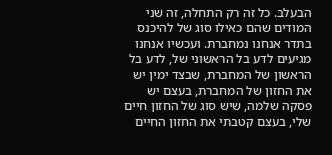הבעלב. כל זה רק התחלה, זה שני המודים שהם כאילו סוג של להיכנס בתדר אנחנו נמחברת. ועכשיו אנחנו מגיעים לדע בל הראשוני של, לדע בל הראשון של המחברת, שבצד ימין יש את החזון של המחברת, בעצם יש פסקה שלמה, שיש סוג של החזון חיים שלי, בעצם קטבתי את החזון החיים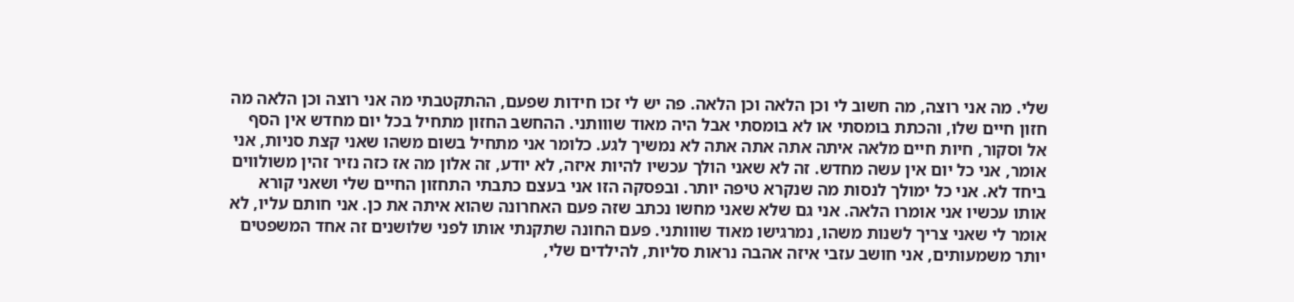שלי. מה אני רוצה, מה חשוב לי וכן הלאה וכן הלאה. פה יש לי זכו חידות שפעם, ההתקטבתי מה אני רוצה וכן הלאה מה חזון חיים שלו, והכתת בומסתי או לא בומסתי אבל היה מאוד שווותני. ההחשב החזון מתחיל בכל יום מחדש אין הסף אל וסקור, חיות חיים מלאה איתה אתה אתה אתה לא נמשיך לגע. כלומר אני מתחיל בשום משהו שאני קצת סניות, אני אומר, אני כל יום אין עשה מחדש. זה לא שאני הולך עכשיו להיות איזה, לא יודע, זה אלון מה אז כזה נזיר זהין משולווים ביחד לא. אני כל ימולך לנסות מה שנקרא טיפה יותר. ובפסקה הזו אני בעצם כתבתי התחזון החיים שלי ושאני קורא אותו עכשיו אני אומרו הלאה. אני גם שלא שאני מחשו נכתב שזה פעם האחרונה שהוא איתה את כן. אני חותם עליו, לא אומר לי שאני צריך לשנות משהו, נמרגישו מאוד שווותני. פעם החונה שתקנתי אותו לפני שלושנים זה אחד המשפטים יותר משמעותים, אני חושב עזבי איזה אהבה נראות סליות, להילדים שלי,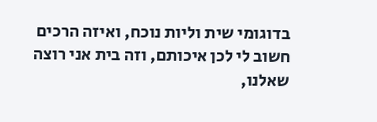בדוגומי שית וליות נוכח, ואיזה הרכים חשוב לי לכן איכותם, וזה בית אני רוצה שאלנו,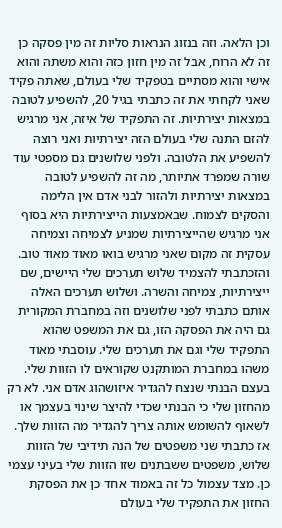וכן הלאה. וזה בנזוג הנראות סליות זה מין פסקה כן זה לא הרוח, אבל זה מין חזון כזה והוא משתה והוא אישי והוא מסתיים בטפקיד שלי בעולם, שאתה פקיד שאני לקחתי את זה כתבתי בגיל 20, להשפיע לטובה במצאות יצירתיות. זה התפקיד של איזה, אני מרגיש להזם התנה שלי בעולם הזה יצירתיות ואני רוצה להשפיע את הלטובה. ולפני שלושנים גם מספטי עוד שורה שמפרד אתיותר, מה זה להשפיע לטובה במצאות יצירתיות ולהזור לבני אדם אין הלימה והסקים לצמוח. שבאמצעות הייצירתיות היא בסוף אני מרגיש שהייצירתיות שמניע לצמיחה וצמיחה עסקית זה מקום שאני מרגיש בואו מאוד מאוד טוב. והזכתבתי להצמיד שלוש תערכים שלי היישים, שם ייצירתיות, צמיחה והשרה. ושלוש תערכים האלה אותם כתבתי לפני שלושנים וזה במחברת המקורית גם היה את הפסקה הזו, גם את המשפט שהוא התפקיד שלי וגם את תערכים שלי. עוסבתי מאוד משהו במחברת המותקנט שקוראים לו הזוות שלי. בעצם הבנתי שנצח להגדיר איזושהוג אדם אני. לא רק מהחזון שלי כי הבנתי שכדי להיצר שינוי בעצמך או לשאוף להשומש אותה צריך להגדיר מה הזוות שלך. אז כתבתי שני משפטים של הנה תידיבי של הזוות שלוש, משפטים ששבתנים שזו הזוות שלי בעיני עצמי כן. מצד עצמול כל זה באמוד אחד כן את הפסקת החזון את התפקיד שלי בעולם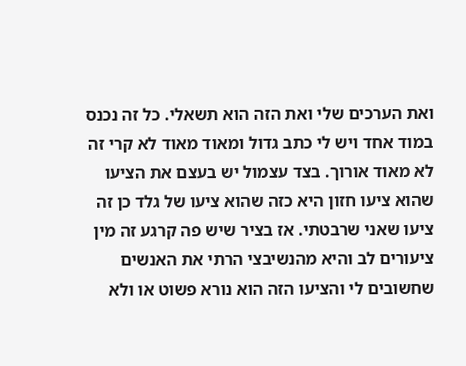ואת הערכים שלי ואת הזה הוא תשאלי. כל זה נכנס במוד אחד ויש לי כתב גדול ומאוד מאוד לא קרי זה לא מאוד אורוך. בצד עצמול יש בעצם את הציעו שהוא ציעו חזון היא כזה שהוא ציעו של גלד כן זה ציעו שאני שרבטתי. אז בציר שיש פה קרגע זה מין ציעורים לב והיא מהנשיבצי הרתי את האנשים שחשובים לי והציעו הזה הוא נורא פשוט או ולא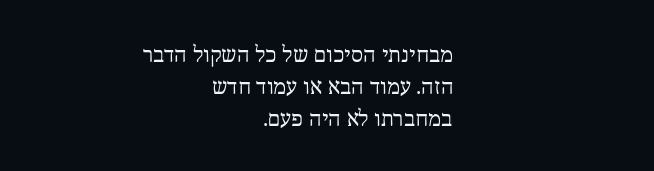מבחינתי הסיכום של כל השקול הדבר הזה. עמוד הבא או עמוד חדש במחברתו לא היה פעם.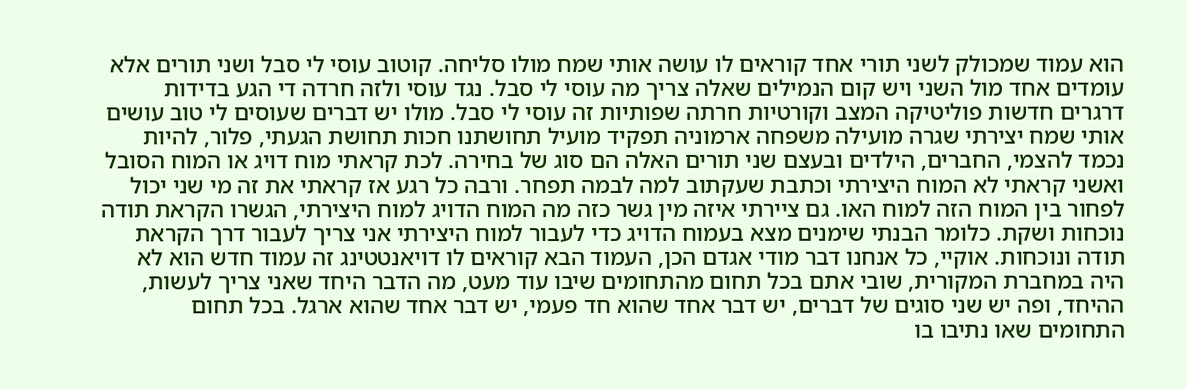הוא עמוד שמכולק לשני תורי אחד קוראים לו עושה אותי שמח מולו סליחה. קוטוב עוסי לי סבל ושני תורים אלא עומדים אחד מול השני ויש קום הנמילים שאלה צריך מה עוסי לי סבל. נגד עוסי ולזה חרדה די הגע בדידות דרגרים חדשות פוליטיקה המצב וקורטיות חרתה שפותיות זה עוסי לי סבל. מולו יש דברים שעוסים לי טוב עושים אותי שמח יצירתי שגרה מועילה משפחה ארמוניה תפקיד מועיל תחושתנו חכות תחושת הגעתי, פלור, להיות נכמד להצמי, החברים, הילדים ובעצם שני תורים האלה הם סוג של בחירה. לכת קראתי מוח דויג או המוח הסובל ואשני קראתי לא המוח היצירתי וכתבת שעקתוב למה לבמה תפחר. ורבה כל רגע אז קראתי את זה מי שני יכול לפחור בין המוח הזה למוח האו. גם ציירתי איזה מין גשר כזה מה המוח הדויג למוח היצירתי, הגשרו הקראת תודה נוכחות ושקת. כלומר הבנתי שימנים מצא בעמוח הדויג כדי לעבור למוח היצירתי אני צריך לעבור דרך הקראת תודה ונוכחות. אוקיי, כל אנחנו דבר מודי אגדם הכן, העמוד הבא קוראים לו דויאנטטינג זה עמוד חדש הוא לא היה במחברת המקורית, שובי אתם בכל תחום מהתחומים שיבו עוד מעט, מה הדבר היחד שאני צריך לעשות, ההיחד, ופה יש שני סוגים של דברים, יש דבר אחד שהוא חד פעמי, יש דבר אחד שהוא ארגל. בכל תחום התחומים שאו נתיבו בו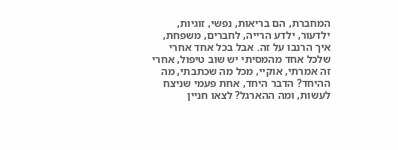המחברת, הם בריאות, נפשי, זוגיות, ילדעור, ילדע הרייה, לחברים, משפחת, איך הרנבו על זה. אבל בכל אחד אחרי שלכל אחד מהמסיתי יש שוב טיפול, אחרי זה אמרתי, אוקיי, מכל מה שכתבתי, מה ההיחד? הדבר היחד, אחת פעמי שניצח לעשות, ומה ההארגל? לצאו חניין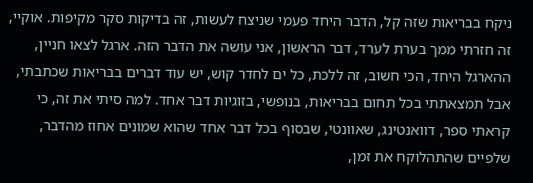ניקח בבריאות שזה קל, הדבר היחד פעמי שניצח לעשות, זה בדיקות סקר מקיפות. אוקיי, זה חזרתי ממך בערת לערד, דבר הראשון, אני עושה את הדבר הזה. ארגל לצאו חניין, ההארגל היחד, הכי חשוב, זה ללכת, כל ים לחדר קוש, יש עוד דברים בבריאות שכתבתי, אבל תמצאתתי בכל תחום בבריאות, בנופשי, בזוגיות דבר אחד. למה סיתי את זה, כי קראתי ספר, דוואנטינג, שאוונטי, שבסוף בכל דבר אחד שהוא שמונים אחוז מהדבר, שלפיים שהתהלוקח את זמן,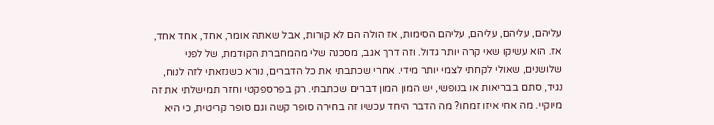עליהם, עליהם, עליהם, עליהם הסימות, אז הולה הם לא קורות, אבל שאתה אומר, אחד, אחד אחד, אז. הוא עשיקו שאי קרה יותר גדול. וזה דרך אגב, מסכנה שלי מהמחברת הקודמת, של לפני שלושנים, שאולי לקחתי לצמי יותר מידי. אחרי שכתבתי את כל הדברים, נורא כשנזאתי לזה לנוח, נגיד, סתם בבריאות או בנופשי, יש המון המון דברים שכתבתי. רק בפרספקטי וחזר תמישלתי את זה מיוקיי. מה אחי איזו זמחו? מה הדבר היחד עכשיו זה בחירה סופר קשה וגם סופר קריטית, כי היא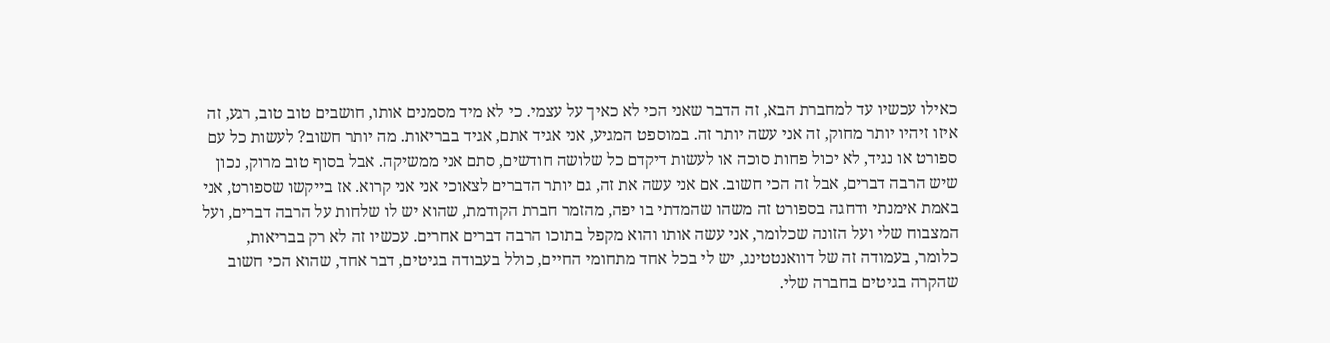כאילו עכשיו עד למחברת הבא, זה הדבר שאני הכי לא כאיך על עצמי. כי לא מיד מסמנים אותו, חושבים טוב טוב, רגע, זה איזו זיהיו יותר מחוק, זה אני עשה יותר זה. במוספט המגיע, אני אגיד אתם, אגיד בבריאות. מה יותר חשוב? לעשות כל עם ספורט או נגיד, לא יכול פחות סוכה או לעשות דיקדם כל שלושה חודשים, סתם אני ממשיקה. אבל בסוף טוב מרוק, נכון שיש הרבה דברים, אבל זה הכי חשוב. אם אני עשה את זה, גם יותר הדברים לצאוכי אני אני קרוא. אז בייקשו שספורט, אני באמת אימנתי ודחגה בספורט זה משהו שהמדתי בו יפה, מהזמר חברת הקודמת, שהוא יש לו שלחות על הרבה דברים, ועל המצבוח שלי ועל הזונה שכלומר, אני עשה אותו והוא מקפל בתוכו הרבה דברים אחרים. עכשיו זה לא רק בבריאות, כלומר, בעמודה זה של דוואנטטינג, יש לי בכל אחד מתחומי החיים, כולל בעבודה בגיטים, דבר אחד, שהוא הכי חשוב שהקרה בגיטים בחברה שלי.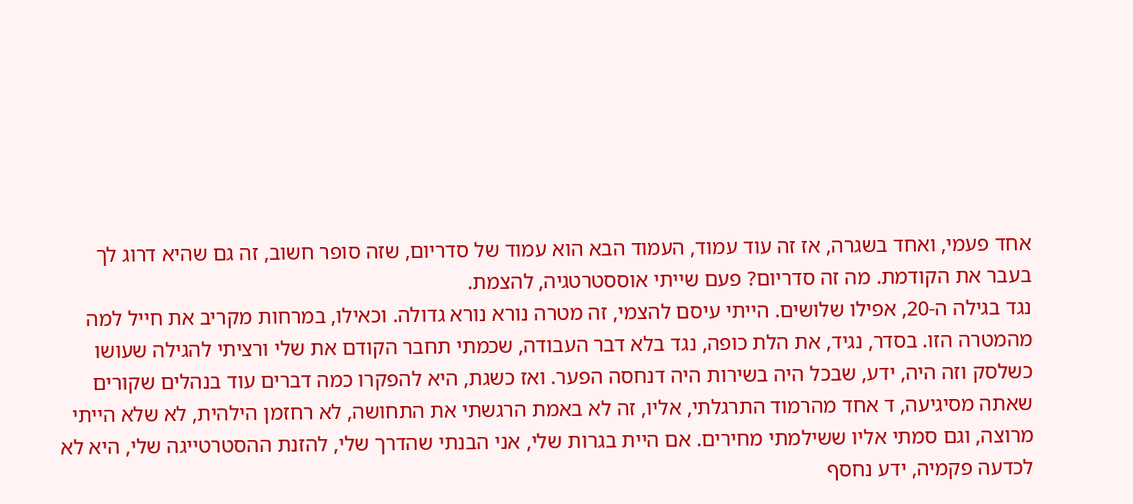אחד פעמי, ואחד בשגרה, אז זה עוד עמוד, העמוד הבא הוא עמוד של סדריום, שזה סופר חשוב, זה גם שהיא דרוג לך בעבר את הקודמת. מה זה סדריום? פעם שייתי אוססטרטגיה, להצמת.
נגד בגילה ה-20, אפילו שלושים. הייתי עיסם להצמי, זה מטרה נורא נורא גדולה. וכאילו, במרחות מקריב את חייל למה מהמטרה הזו. בסדר, נגיד, את הלת כופה, נגד בלא דבר העבודה, שכמתי תחבר הקודם את שלי ורציתי להגילה שעושו כשלסק וזה היה, ידע, שבכל היה בשירות היה דנחסה הפער. ואז כשגת, היא להפקרו כמה דברים עוד בנהלים שקורים שאתה מסיגיעה, ד אחד מהרמוד התרגלתי, אליו, זה לא באמת הרגשתי את התחושה, לא רחזמן הילהית, לא שלא הייתי מרוצה, וגם סמתי אליו ששילמתי מחירים. אם היית בגרות שלי, אני הבנתי שהדרך שלי, להזנת ההסטרטייגה שלי, היא לא לכדעה פקמיה, ידע נחסף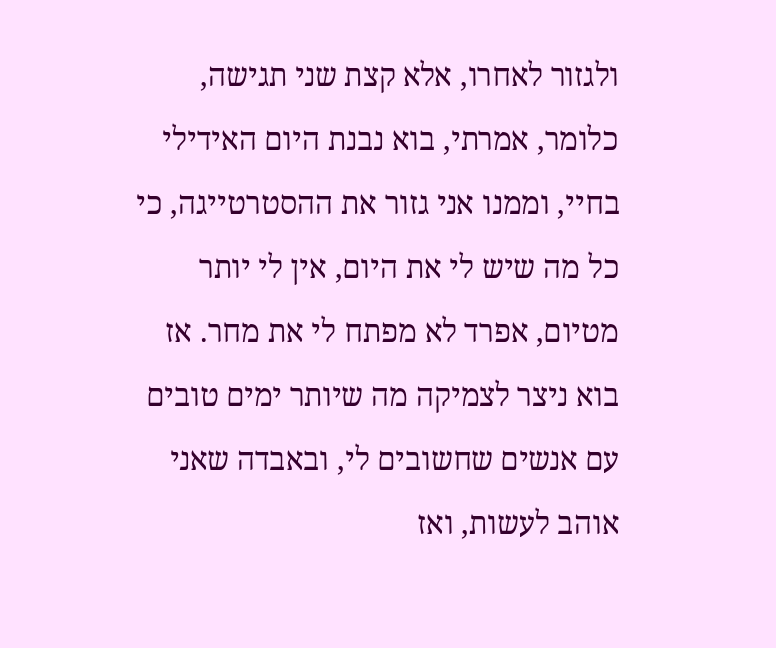ולגזור לאחרו, אלא קצת שני תגישה, כלומר, אמרתי, בוא נבנת היום האידילי בחיי, וממנו אני גזור את ההסטרטייגה, כי כל מה שיש לי את היום, אין לי יותר מטיום, אפרד לא מפתח לי את מחר. אז בוא ניצר לצמיקה מה שיותר ימים טובים עם אנשים שחשובים לי, ובאבדה שאני אוהב לעשות, ואז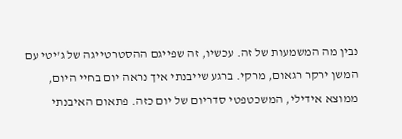נבין מה המשמעות של זה. עכשיו, זה שפייגם ההסטרטייגה של ג'יטי עם המשן ירקר רגאום, מרקי. ברגע שייבנתי איך נראה יום בחיי היום, ממוצא אידילי, המשכטפטי סדריום של יום כזה. פתאום האיבנתי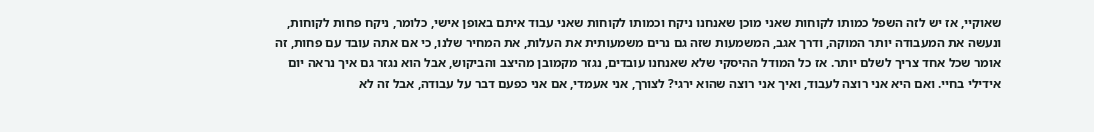שאוקיי, אז יש לזה השפל כמותו לקוחות שאני מוכן שאנחנו ניקח וכמותו לקוחות שאני עבוד איתם באופן אישי, כלומר, ניקח פחות לקוחות, ונעשה את המעבודה יותר המוקה, ודרך אגב, המשמעות שזה גם נרים משמעותית את העלות, את המחיר שלנו, כי אם אתה עובד עם פחות, זה אומר שכל אחד צריך לשלם יותר. אז כל המודל ההיסקי שלא שאנחנו עובדים, נגזר מקמובן מהיצב והביקוש, אבל הוא נגזר גם איך נראה יום אידילי בחיי. ואם היא אני רוצה לעבוד, ואיך אני רוצה שהוא ירגי? לצורך, אני אעמדי, אם אני כפעם דבר על עבודה, אבל זה לא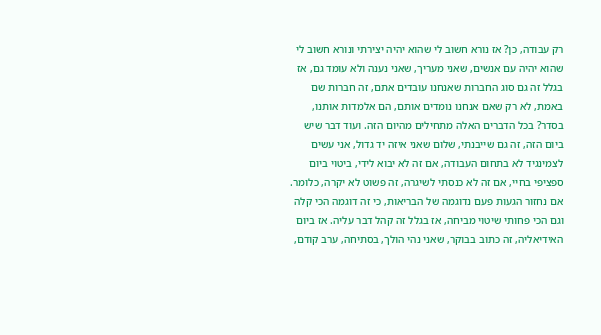רק עבודה, כן? אז נורא חשוב לי שהוא יהיה יצירתי ונורא חשוב לי שהוא יהיה עם אנשים, שאני מעריך, שאני נענה ולא עומד גם, אז בגלל זה גם סוג החברות שאנחנו עובדים אתם, זה חברות שם באמת, לא רק שאם אנחנו נומדים אותם, הם אלמדות אותנו, בסדר? בכל הדברים האלה מתחילים מהיום הזה. ועוד דבר שיש ביום הזה, זה גם שייבנתי, שלום שאני איזה יד גדול, אני עשים לצמינגיד לא בתחום העבודה, אם זה לא יבוא לידי, ביטוי ביום ספציפי בחיי, אם זה לא כנסתי לשיגרה, זה פשוט לא יקרה, כלומר. אם נחזור הגעות פעם נדוגמה של הבריאות, כי זה דוגמה הכי קלה וגם הכי פחותי שיטוי מביחה, אז בגלל זה קהל דבר עליה. אז ביום האידיאליה, זה כתוב בבוקר, שאני נהי הולך, בסתיחה, ערב קודם,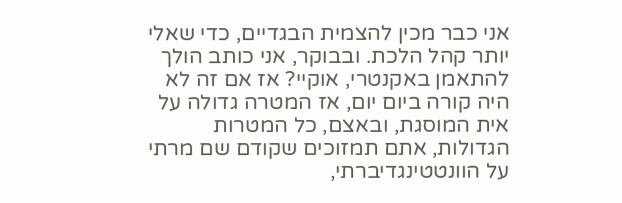אני כבר מכין להצמית הבגדיים, כדי שאלי יותר קהל הלכת. ובבוקר, אני כותב הולך להתאמן באקנטרי, אוקיי? אז אם זה לא היה קורה ביום יום, אז המטרה גדולה על אית המוסגת, ובאצם, כל המטרות הגדולות, אתם תמזוכים שקודם שם מרתי על הוונטטינגדיברתי,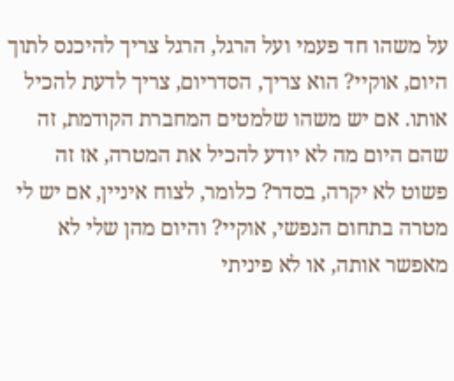על משהו חד פעמי ועל הרגל, הרגל צריך להיכנס לתוך היום, אוקיי? הוא צריך, הסדריום, צריך לדעת להכיל אותו. אם יש משהו שלמטים המחברת הקודמת, זה שהם היום מה לא יודע להכיל את המטרה, אז זה פשוט לא יקרה, בסדר? כלומר, לצוח איניין, אם יש לי מטרה בתחום הנפשי, אוקיי? והיום מהן שלי לא מאפשר אותה, או לא פיניתי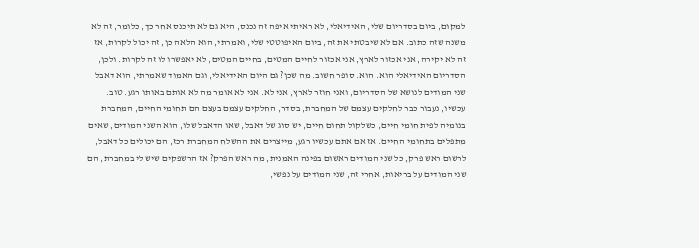למקום, ביום בסדריום שלי, האידיאלי, לא ראיתי איפה זה נכנס, היא גם לא תיכנס אחר כך, כלומר, זה לא משנה שזה כתוב. אם לא שיבטתי את זה, ביום האיפוטטי שלי, ואמרתי, הוא הלאה כן, זה יכול לקרות, אז זה לא יקירה, אני אכזור לארץ, אני אכזור לחיים המטים, בחיים המטים, לא יאפשרו לו זה לקרות. ולכן, הסדריום האידיאלי הוא. הוא. סופר חשוב. מה שכן? גם היום האידיאלי, וגם האמוד שאמרתי, הוא דאבל שני המודים לנושא של הסדריום, ואני חוזר לארץ, אני לא. אני לא אומר מה לא אותם באותו רגע. טוב. עכשיו, נעבור כבר לחלקים עצמם של המחברת, בסדר, החלקים עצמם בעצם הם תחומי החיים, המחברת בנומיה לפית חומי חיים, כשלקול תחום חיים, יש סוג של דאבל, שאו הדאבל שלו, הוא השני המודים, שאים מתפלים בתחומי החיים. אז אם אתם עכשיו רגע, מייצרים את ההשלח המחברת רכז, הם יכולים כל דאבל, לרשום ראש פרק, כל שני המודים ראשום בפינה האמנית, מה ראש הפרק? אז הרשפקים שיש לי במחברת, הם שני המודים על בריאות, אחרי זה, שני המודים על נפשי,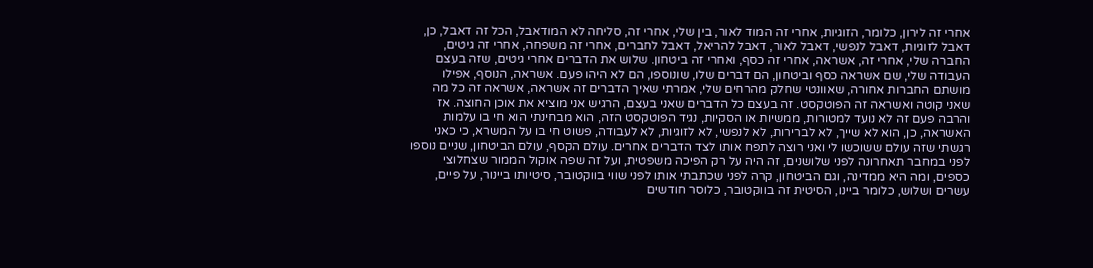אחרי זה לירון, כלומר, הזוגיות, אחרי זה המוד לאור, בין שלי, אחרי זה, סליחה לא המודאבל, הכל זה דאבל, כן, דאבל לזוגיות, דאבל לנפשי, דאבל לאור, דאבל להריאל, דאבל לחברים, אחרי זה משפחה, אחרי זה גיטים, החברה שלי, אחרי זה, אשראה, אחרי זה כסף, ואחרי זה ביטחון. שלוש את הדברים אחרי גיטים, שזה בעצם העבודה שלי, שם אשראה כסף וביטחון, הם דברים שלו, שונוספו, הם לא היהו פעם. אשראה, הנוסף, אפילו מושתם החברות אחורה, שאוונטי שחלק מהרחים שלי, אמרתי שאיך הדברים זה אשראה, אשראה זה כל מה שאני קוטה ואשראה זה הפוטקסט. זה בעצם כל הדברים שאני בעצם, הרגיש אני מוציא את אוכן החוצה. אז והרבה פעם זה לא נועד למטורות, ממשיות או הסקיות, נגיד הפוטקסט הזה, הוא מבחינתי הוא חי בו עלמות האשראה, כן, הוא לא שייך, לא לברירות, לא לנפשי, לא לזוגיות, לא לעבודה, פשוט חי בו על המשרא, כי כאני רגשתי שזה עולם ששוכשו לי ואני רוצה לתפח אותו לצד הדברים אחרים. עולם הקסף, עולם הביטחון, שניים נוספו לפני במחבר תאחרונה לפני שלושנים, זה היה על רק הפיכה משפטית, ועל זה שפה אוקול הממור שצחלוצי כספים, ומה היא ממדינה, וגם הביטחון, קרה לפני שכתבתי אותו לפני שווי בווקטובר, סיטיותו ביינור, על פיים, עשרים ושלוש, כלומר ביינו, הסיטית זה בווקטובר, כלוסר חודשים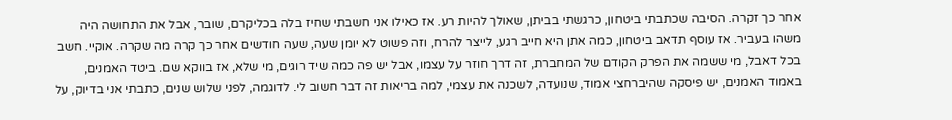אחר כך זקרה. הסיבה שכתבתי ביטחון, כרגשתי בביתן, שאולך להיות רע. אז כאילו אני חשבתי שחיז בלה בכליקרם, שובר, אבל את התחושה היה משהו בעביר. אז עוסף תדאב ביטחון, כמה אתן היא חייב רגע, לייצר להרח, וזה פשוט לא יומן שעה, שעה חודשים אחר כך קרה מה שקרה. אוקיי. חשב בכל דאבל, מי ששמה את הפרק הקודם של המחברת, זה דרך חוזר על עצמו, אבל יש פה כמה שיד רוגים, מי שלא, אז בווקא שם. ביטד האמנים, באמוד האמנים, יש פיסקה שהיברחצי אמוד, שנועדה, לשכנה את עצמי, למה בריאות זה דבר חשוב לי. לדוגמה, לפני שלוש שנים, כתבתי אני בדיוק, על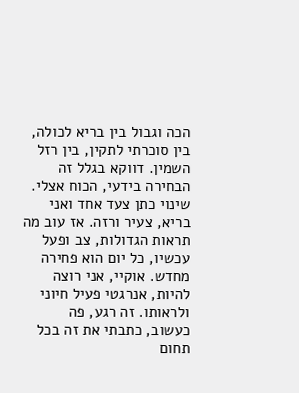הכה וגבול בין בריא לכולה, בין סוכרתי לתקין, בין רזל השמין. דווקא בגלל זה הבחירה בידעי, הכוח אצלי. שינוי כתן צעד אחד ואני בריא, צעיר ורזה. אז עוב מה תראות הגדולות, צב ופעל עכשיו, כל יום הוא פחירה מחדש. אוקיי, אני רוצה להיות, אנרגטי פעיל חיוני ולראותו. זה רגע, פה כעשוב, כתבתי את זה בכל תחום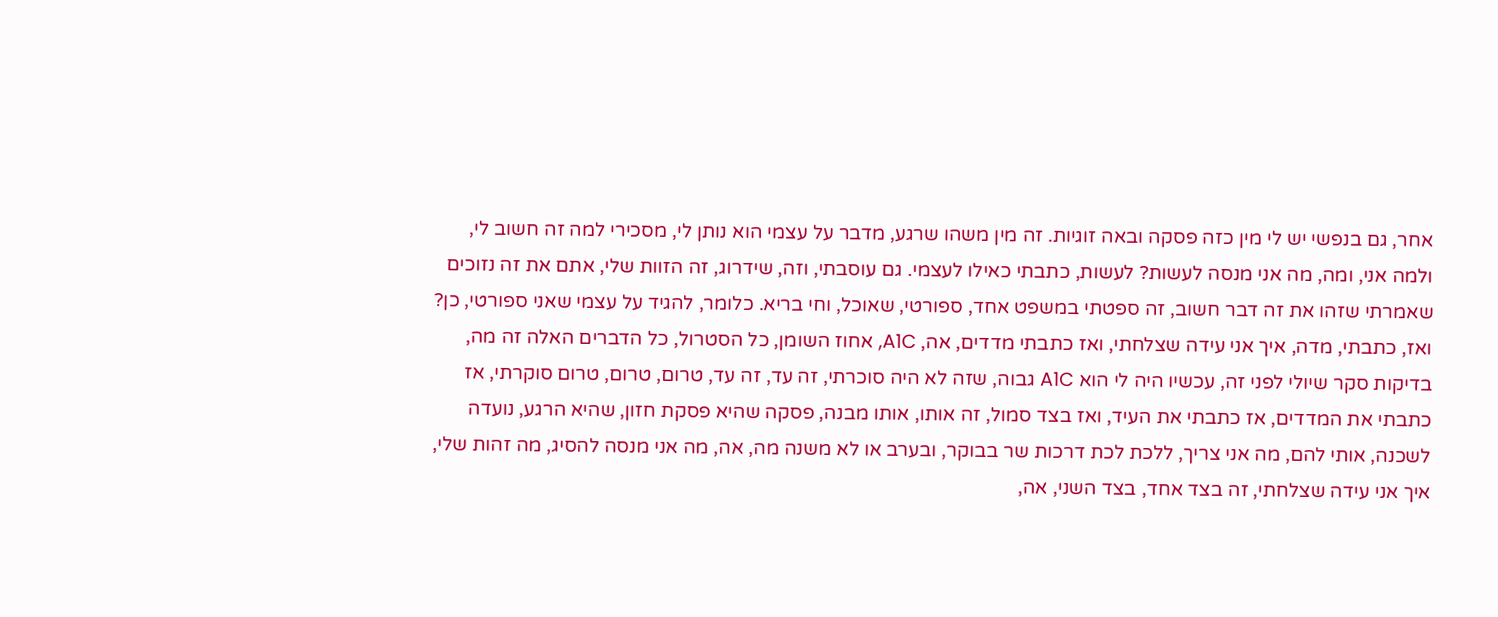אחר, גם בנפשי יש לי מין כזה פסקה ובאה זוגיות. זה מין משהו שרגע, מדבר על עצמי הוא נותן לי, מסכירי למה זה חשוב לי, ולמה אני, ומה, מה אני מנסה לעשות? לעשות, כתבתי כאילו לעצמי. גם עוסבתי, וזה, שידרוג, זה הזוות שלי, אתם את זה נזוכים שאמרתי שזהו את זה דבר חשוב, זה ספטתי במשפט אחד, ספורטי, שאוכל, וחי בריא. כלומר, להגיד על עצמי שאני ספורטי, כן? ואז, כתבתי, מדה, איך אני עידה שצלחתי, ואז כתבתי מדדים, אה, A1C, אחוז השומן, כל הסטרול, כל הדברים האלה זה מה, בדיקות סקר שיולי לפני זה, עכשיו היה לי הוא A1C גבוה, שזה לא היה סוכרתי, זה עד, זה עד, טרום, טרום, טרום סוקרתי, אז כתבתי את המדדים, אז כתבתי את העיד, ואז בצד סמול, זה אותו, אותו מבנה, פסקה שהיא פסקת חזון, שהיא הרגע, נועדה לשכנה, אותי להם, מה אני צריך, ללכת לכת דרכות שר בבוקר, ובערב או לא משנה מה, אה, מה אני מנסה להסיג, מה זהות שלי, איך אני עידה שצלחתי, זה בצד אחד, בצד השני, אה,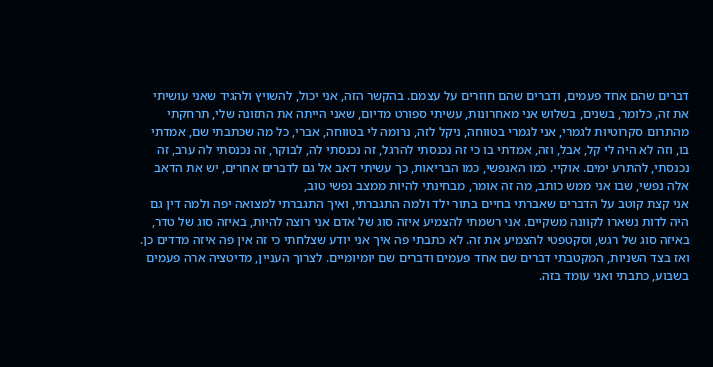דברים שהם אחד פעמים, ודברים שהם חוזרים על עצמם. בהקשר הזה, אני יכול, להשויץ ולהגיד שאני עושיתי את זה, כלומר, בשנים, בשלוש אני מאחרונות, עשיתי ספורט מדיום, שאני הייתה את התזונה שלי, תרחקתי מהתרום סקרוטיות לגמרי, אני לגמרי בטווחה, ניקל לזה, נרומה לי בטווחה, אברי, כל מה שכתבתי שם, אמדתי בו, וזה לא היה לי קל, אבל, וזה, אמדתי בו כי זה נכנסתי להרגל, זה נכנסתי לה, לבוקר, זה נכנסתי לה ערב, זה נכנסתי, להתרע ימים. אוקיי. כמו האנפשי, כמו הבריאות, כך עשיתי דאב אל גם לדברים אחרים, יש את הדאב אלה נפשי, שבו אני ממש כותב, מה זה אומר, מבחינתי להיות ממצב נפשי טוב,
אני קצת קוטב על הדברים שאברתי בחיים בתור ילד ולמה התגברתי, ואיך התגברתי למצואה יפה ולמה דין גם היה לדות נשארו לקוונה משקיים. אני רשמתי להצמיע איזה סוג של אדם אני רוצה להיות, באיזה סוג של טדר, באיזה סוג של רגש, וסקטפטי להצמיע את זה. לא כתבתי פה איך אני יודע שצלחתי כי זה אין פה איזה מדדים כן. ואז בצד השניות, המקטבתי דברים שם אחד פעמים ודברים שם יומיומיים. לצרוך העניין, מדיטציה ארה פעמים בשבוע, כתבתי ואני עומד בזה.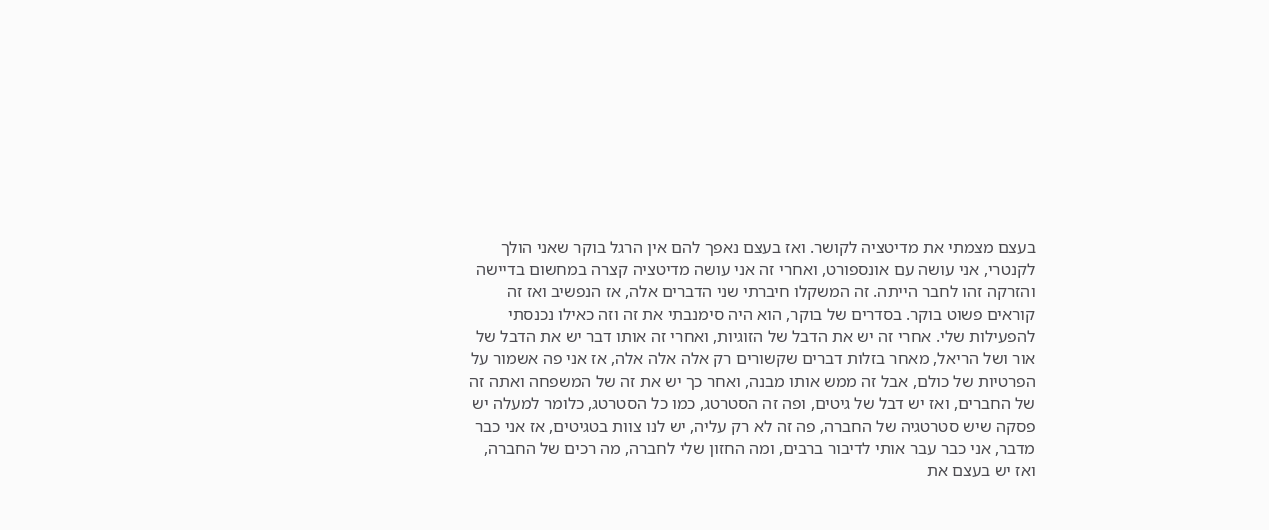בעצם מצמתי את מדיטציה לקושר. ואז בעצם נאפך להם אין הרגל בוקר שאני הולך לקנטרי, אני עושה עם אונספורט, ואחרי זה אני עושה מדיטציה קצרה במחשום בדיישה והזרקה זהו לחבר הייתה. זה המשקלו חיברתי שני הדברים אלה, אז הנפשיב ואז זה קוראים פשוט בוקר. בסדרים של בוקר, הוא היה סימנבתי את זה וזה כאילו נכנסתי להפעילות שלי. אחרי זה יש את הדבל של הזוגיות, ואחרי זה אותו דבר יש את הדבל של אור ושל הריאל, מאחר בזלות דברים שקשורים רק אלה אלה אלה, אז אני פה אשמור על הפרטיות של כולם, אבל זה ממש אותו מבנה, ואחר כך יש את זה של המשפחה ואתה זה של החברים, ואז יש דבל של גיטים, ופה זה הסטרטג, כמו כל הסטרטג, כלומר למעלה יש פסקה שיש סטרטגיה של החברה, פה זה לא רק עליה, יש לנו צוות בטגיטים, אז אני כבר מדבר, אני כבר עבר אותי לדיבור ברבים, ומה החזון שלי לחברה, מה רכים של החברה, ואז יש בעצם את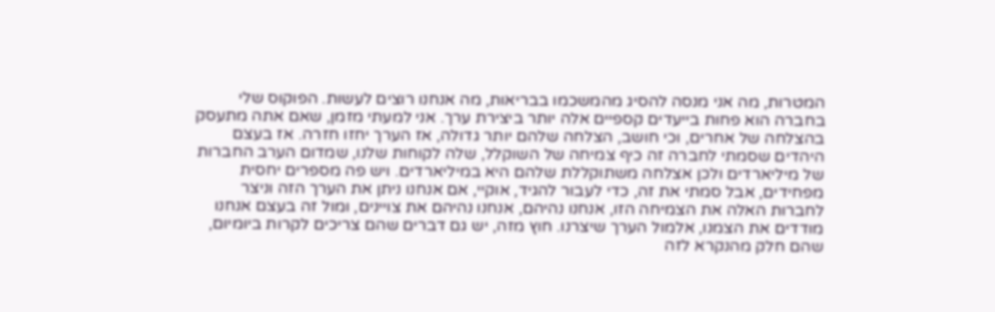המטרות, מה אני מנסה להסיג מהמשכמו בבריאות, מה אנחנו רוצים לעשות. הפוקוס שלי בחברה הוא פחות בייעדים קספיים אלה יותר ביצירת ערך. אני למעתי מזמן, שאם אתה מתעסק בהצלחה של אחרים, וכי חושב, הצלחה שלהם יותר גדולה, אז הערך יחזו חזרה. אז בעצם היהדים שסמתי לחברה זה כיף צמיחה של השוקלל, שלה לקוחות שלנו, שמדום הערב החברות של מיליארדים ולכן אצלחה משתוקללת שלהם היא במיליארדים. ויש פה מספרים יחסית מפחידים, אבל סמתי את זה, כדי לעבור להגיד, אוקיי, אם אנחנו ניתן את הערך הזה וניצר לחברות האלה את הצמיחה הזו, אנחנו נהיהם, אנחנו נהיהם את צויינים, ומול זה בעצם אנחנו מודדים את הצמנו, אלמול הערך שיצרנו. חוץ מזה, יש גם דברים שהם צריכים לקרות ביומיום, שהם חלק מהנקרא לזה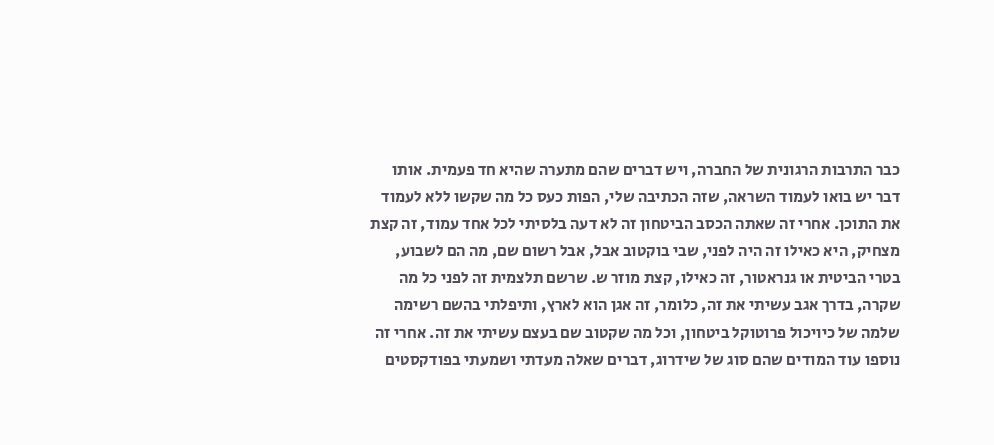כבר התרבות הרגונית של החברה, ויש דברים שהם מתערה שהיא חד פעמית. אותו דבר יש בואו לעמוד השראה, שזה הכתיבה שלי, הפות כעס כל מה שקשו ללא לעמוד את התוכן. אחרי זה שאתה הכסב הביטחון זה לא דעה בלסיתי לכל אחד עמוד, זה קצת מצחיק, היא כאילו זה היה לפני, שבי בוקטוב אבל, אבל רשום שם, מה הם לשבוע, בטרי הביטית או גנראטור, זה כאילו, קצת מוזר ש. שרשם תלצמית זה לפני כל מה שקרה, בדרך אגב עשיתי את זה, כלומר, זה אגן הוא לארץ, ותיפלתי בהשם רשימה שלמה של כיויכול פרוטוקל ביטחון, וכל מה שקטוב שם בעצם עשיתי את זה. אחרי זה נוספו עוד המודים שהם סוג של שידרוג, דברים שאלה מעדתי ושמעתי בפודקסטים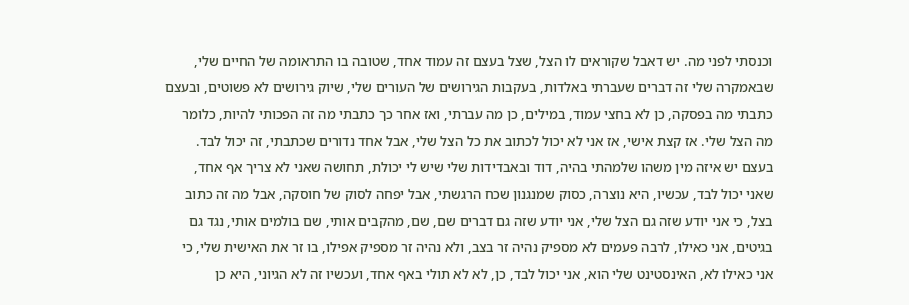וכנסתי לפני מה. יש דאבל שקוראים לו הצל, שצל בעצם זה עמוד אחד, שטובה בו התראומה של החיים שלי, שבאמקרה שלי זה דברים שעברתי באלדות, בעקבות הגירושים של העורים שלי, שיוק גירושים לא פשוטים, ובעצם כתבתי מה בפסקה, כן לא בחצי עמוד, במילים, כן מה עברתי, ואז אחר כך כתבתי מה זה הפכותי להיות, כלומר מה הצל שלי. אז קצת אישי, אז אני לא יכול לכתוב את כל הצל שלי, אבל אחד נדורים שכתבתי, זה יכול לבד. בעצם יש איזה מין משהו שלמהתי בהיה, דוד ובאבדידות שלי שיש לי יכולת, תחושה שאני לא צריך אף אחד, שאני יכול לבד, עכשיו, היא נוצרה, כסוק שמנגנון שכח הרגשתי, אבל יפחה לסוק של חוסקה, אבל מה זה כתוב בצל, כי אני יודע שזה גם הצל שלי, אני יודע שזה גם דברים שם, שם, מהקבים אותי, שם בולמים אותי, נגד גם בגיטים, אני כאילו, לרבה פעמים לא מספיק נהיה זר בצב, ולא נהיה זר מספיק אפילו, בו זר את האישית שלי, כי אני כאילו לא, האינסטינט שלי הוא, אני יכול לבד, כן, לא לא תולי באף אחד, ועכשיו זה לא הגיוני, היא כן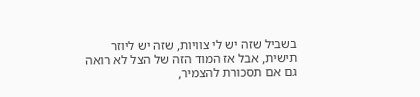בשביל שזה יש לי צוויות, שזה יש ליוזר תישית, אבל אז המוד הזה של הצל לא רואה גם אם תסכורת להצמיר,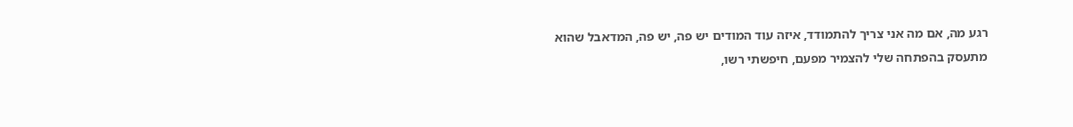רגע מה, אם מה אני צריך להתמודד, איזה עוד המודים יש פה, יש פה, המדאבל שהוא מתעסק בהפתחה שלי להצמיר מפעם, חיפשתי רשו,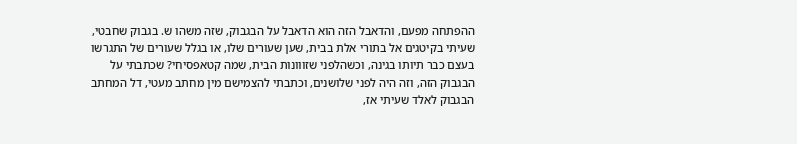ההפתחה מפעם, והדאבל הזה הוא הדאבל על הבגבוק, שזה משהו ש. בגבוק שחבטי, שעיתי בקיטגים אל בתורי אלת בבית, שען שעורים שלו, או בגלל שעורים של התגרשו בעצם כבר תיותו בגינה, וכשהלפני שזווונות הבית, שמה קטאפסיחי? שכתבתי על הבגבוק הזה, וזה היה לפני שלושנים, וכתבתי להצמישם מין מחתב מעטי, דל המחתב הבגבוק לאלד שעיתי אז,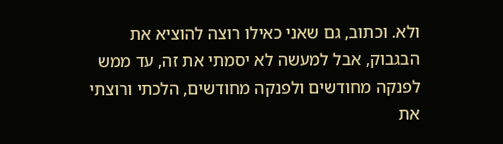ולא. וכתוב, גם שאני כאילו רוצה להוציא את הבגבוק, אבל למעשה לא יסמתי את זה, עד ממש לפנקה מחודשים ולפנקה מחודשים, הלכתי ורוצתי את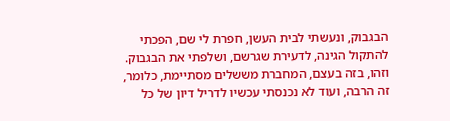הבגבוק, ונעשתי לבית העשן, חפרת לי שם, הפכתי להתקול הגינה, לדעירת שגרשם, ושלפתי את הבגבוק. וזהו, בזה בעצם, המחברת מששלים מסתיימת, כלומר, זה הרבה, ועוד לא נכנסתי עכשיו לדריל דיון של כל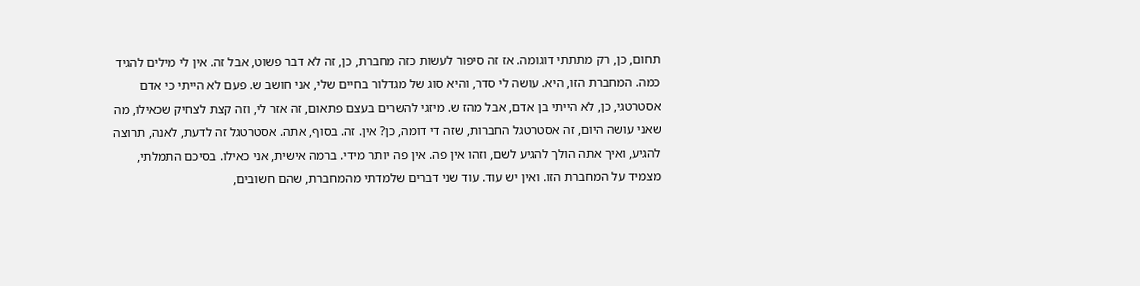תחום, כן, רק מתתתי דוגומה. אז זה סיפור לעשות כזה מחברת, כן, זה לא דבר פשוט, אבל זה. אין לי מילים להגיד כמה. המחברת הזו, היא. עושה לי סדר, והיא סוג של מגדלור בחיים שלי, אני חושב ש. פעם לא הייתי כי אדם אסטרטגי, כן, לא הייתי בן אדם, אבל מהז ש. מיזגי להשרים בעצם פתאום, זה אזר לי, וזה קצת לצחיק שכאילו, מה שאני עושה היום, זה אסטרטגל החברות, שזה די דומה, כן? אין. זה. בסוף, אתה. אסטרטגל זה לדעת, לאנה, תרוצה להגיע, ואיך אתה הולך להגיע לשם, וזהו אין פה. אין פה יותר מידי. ברמה אישית, אני כאילו. בסיכם התמלתי, מצמיד על המחברת הזו. ואין יש עוד. עוד שני דברים שלמדתי מהמחברת, שהם חשובים,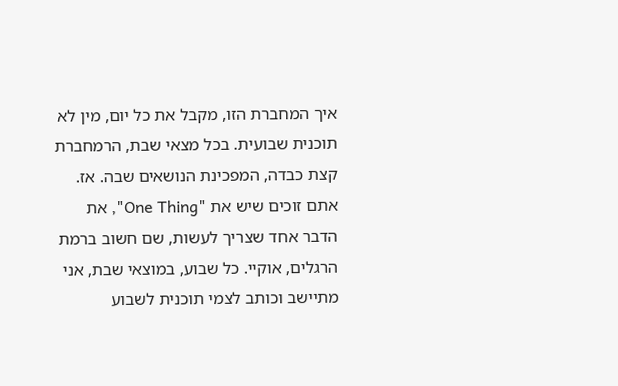איך המחברת הזו, מקבל את כל יום, מין לא תוכנית שבועית. בכל מצאי שבת, הרמחברת קצת כבדה, המפכינת הנושאים שבה. אז. אתם זוכים שיש את "One Thing", את הדבר אחד שצריך לעשות, שם חשוב ברמת הרגלים, אוקיי. כל שבוע, במוצאי שבת, אני מתיישב וכותב לצמי תוכנית לשבוע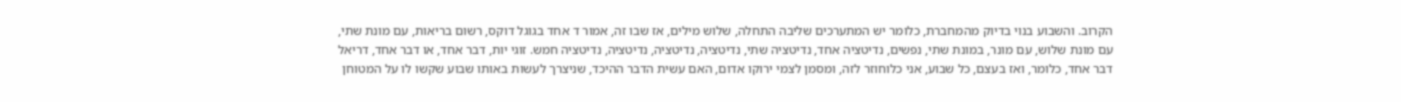הקרוב. והשבוע בנוי בדיוק מהמחברת, כלומר יש המתערכים שליבה התחלה, שלוש מילים, אז שבו זה, אמור ד אחד בגוגל דוקס, רשום בריאות, עם מונת שתי, עם מונת שלוש, עם מונר, במונת שתי, נפשים, נדיטציה אחד, נדיטציה שתי, נדיטציה, נדיטציה, נדיטציה, נדיטציה חמש. זוגי יות, דבר אחד, או דבר אחד, דריאל דבר אחד, כלומר, ואז בעצם, כל שבוע, אני כלוחוזר לזה, ומסמן לצמי ירוקו אדום, האם עשית הדבר ההיכד, שניצרך לעשות באותו שבוע שקשו לו על המטוחן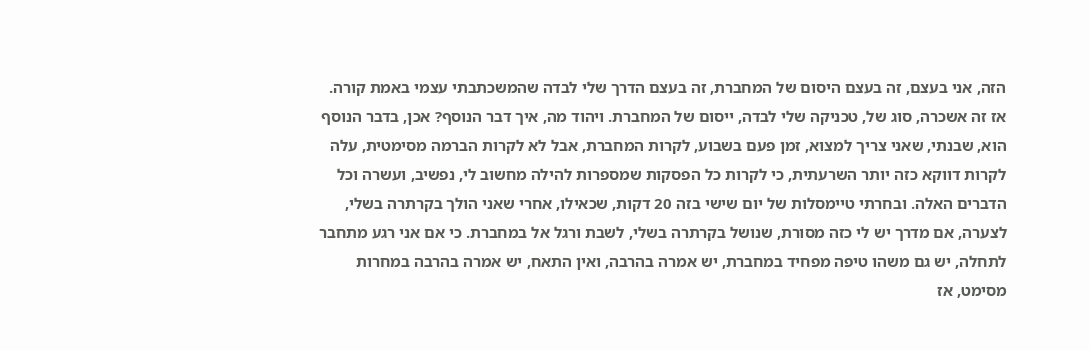הזה, אני בעצם, זה בעצם היסום של המחברת, זה בעצם הדרך שלי לבדה שהמשכתבתי עצמי באמת קורה. אז זה אשכרה, סוג של, טכניקה שלי לבדה, ייסום של המחברת. ויהוד מה, איך דבר הנוסף? אכן, בדבר הנוסף הוא, שבנתי, שאני צריך למצוא, זמן פעם בשבוע, לקרות המחברת, אבל לא לקרות הברמה מסימטית, עלה לקרות דווקא כזה יותר השרעתית, כי לקרות כל הפסקות שמספרות להילה מחשוב לי, נפשיב, ועשרה וכל הדברים האלה. ובחרתי טיימסלות של יום שישי בזה 20 דקות, שכאילו, אחרי שאני הולך בקרתרה בשלי, לצערה, אם מדרך יש לי כזה מסורת, שנושל בקרתרה בשלי, לשבת ורגל אל במחברת. כי אם אני רגע מתחבר לתחלה, יש גם משהו טיפה מפחיד במחברת, יש אמרה בהרבה, ואין התאח, יש אמרה בהרבה במחרות מסימט, אז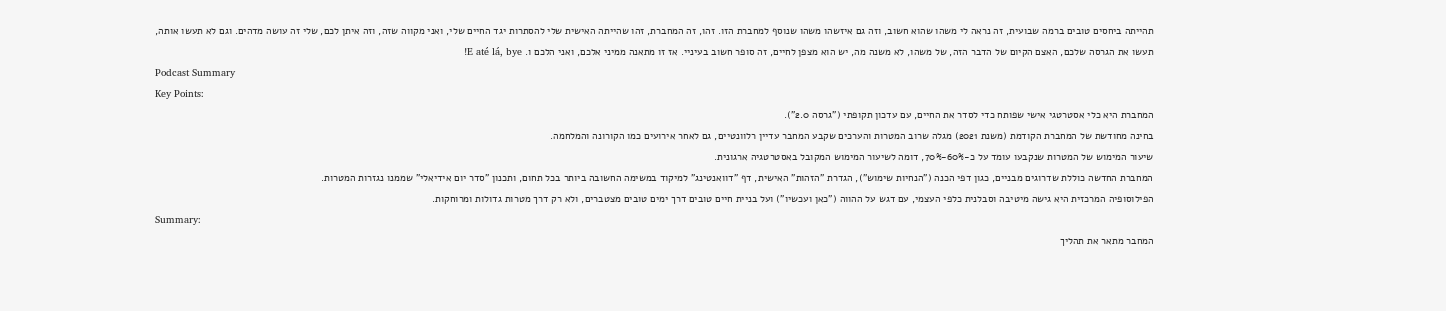תהייתה ביחסים טובים ברמה שבועית, זה נראה לי משהו שהוא חשוב, וזה גם איזשהו משהו שנוסף למחברת הזו. זהו, זה המחברת, זהו שהייתה האישית שלי להסתרות יגד החיים שלי, ואני מקווה שזה, וזה איתן לכם, שלי זה עושה מדהים. וגם לא תעשו אותה, תעשו את הגרסה שלכם, האצם הקיום של הדבר הזה, של משהו, לא משנה מה, יש הוא מצפן לחיים, זה סופר חשוב בעיניי. אז זו מתאנה ממיני אלכם, ואני הלכם ו. E até lá, bye!
Podcast Summary
Key Points:
המחברת היא כלי אסטרטגי אישי שפותח כדי לסדר את החיים, עם עדכון תקופתי ("גרסה 2.0").
בחינה מחודשת של המחברת הקודמת (משנת 2021) מגלה שרוב המטרות והערכים שקבע המחבר עדיין רלוונטיים, גם לאחר אירועים כמו הקורונה והמלחמה.
שיעור המימוש של המטרות שנקבעו עומד על כ-60%-70%, דומה לשיעור המימוש המקובל באסטרטגיה ארגונית.
המחברת החדשה כוללת שדרוגים מבניים, כגון דפי הכנה ("הנחיות שימוש"), הגדרת "הזהות" האישית, דף "דוואנטינג" למיקוד במשימה החשובה ביותר בכל תחום, ותכנון "סדר יום אידיאלי" שממנו נגזרות המטרות.
הפילוסופיה המרכזית היא גישה מיטיבה וסבלנית כלפי העצמי, עם דגש על ההווה ("כאן ועכשיו") ועל בניית חיים טובים דרך ימים טובים מצטברים, ולא רק דרך מטרות גדולות ומרוחקות.
Summary:
המחבר מתאר את תהליך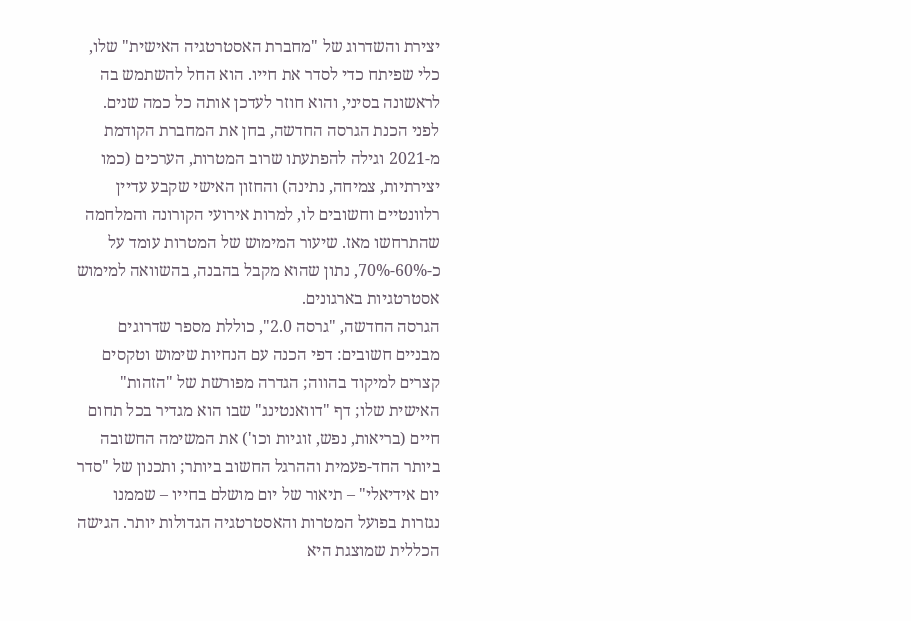יצירת והשדרוג של "מחברת האסטרטגיה האישית" שלו, כלי שפיתח כדי לסדר את חייו. הוא החל להשתמש בה לראשונה בסיני, והוא חוזר לעדכן אותה כל כמה שנים. לפני הכנת הגרסה החדשה, בחן את המחברת הקודמת מ-2021 וגילה להפתעתו שרוב המטרות, הערכים (כמו יצירתיות, צמיחה, נתינה) והחזון האישי שקבע עדיין רלוונטיים וחשובים לו, למרות אירועי הקורונה והמלחמה שהתרחשו מאז. שיעור המימוש של המטרות עומד על כ-60%-70%, נתון שהוא מקבל בהבנה, בהשוואה למימוש אסטרטגיות בארגונים.
הגרסה החדשה, "גרסה 2.0", כוללת מספר שדרוגים מבניים חשובים: דפי הכנה עם הנחיות שימוש וטקסים קצרים למיקוד בהווה; הגדרה מפורשת של "הזהות" האישית שלו; דף "דוואנטינג" שבו הוא מגדיר בכל תחום חיים (בריאות, נפש, זוגיות וכו') את המשימה החשובה ביותר החד-פעמית וההרגל החשוב ביותר; ותכנון של "סדר יום אידיאלי" – תיאור של יום מושלם בחייו – שממנו נגזרות בפועל המטרות והאסטרטגיה הגדולות יותר. הגישה הכללית שמוצגת היא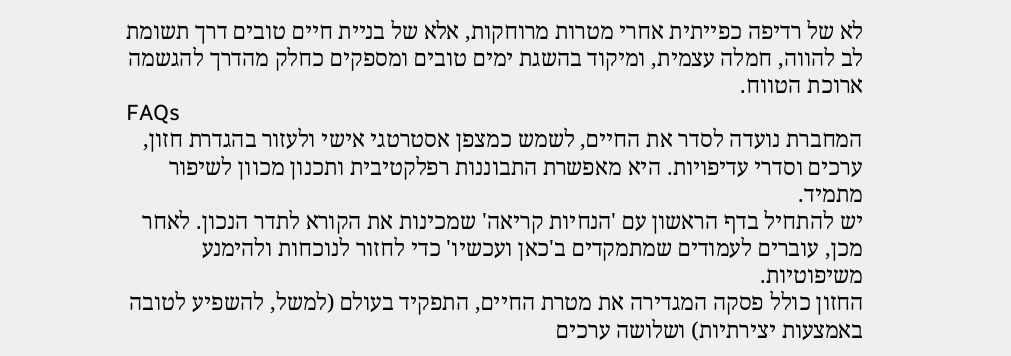לא של רדיפה כפייתית אחרי מטרות מרוחקות, אלא של בניית חיים טובים דרך תשומת לב להווה, חמלה עצמית, ומיקוד בהשגת ימים טובים ומספקים כחלק מהדרך להגשמה ארוכת הטווח.
FAQs
המחברת נועדה לסדר את החיים, לשמש כמצפן אסטרטגי אישי ולעזור בהגדרת חזון, ערכים וסדרי עדיפויות. היא מאפשרת התבוננות רפלקטיבית ותכנון מכוון לשיפור מתמיד.
יש להתחיל בדף הראשון עם 'הנחיות קריאה' שמכינות את הקורא לתדר הנכון. לאחר מכן, עוברים לעמודים שמתמקדים ב'כאן ועכשיו' כדי לחזור לנוכחות ולהימנע משיפוטיות.
החזון כולל פסקה המגדירה את מטרת החיים, התפקיד בעולם (למשל, להשפיע לטובה באמצעות יצירתיות) ושלושה ערכים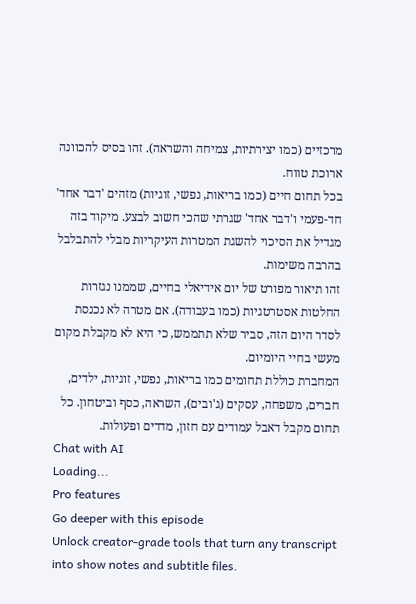מרכזיים (כמו יצירתיות, צמיחה והשראה). זהו בסיס להכוונה ארוכת טווח.
בכל תחום חיים (כמו בריאות, נפשי, זוגיות) מזהים 'דבר אחד' חד-פעמי ו'דבר אחד' שגרתי שהכי חשוב לבצע. מיקוד בזה מגדיל את הסיכוי להשגת המטרות העיקריות מבלי להתבלבל בהרבה משימות.
זהו תיאור מפורט של יום אידיאלי בחיים, שממנו נגזרות החלטות אסטרטגיות (כמו בעבודה). אם מטרה לא נכנסת לסדר היום הזה, סביר שלא תתממש, כי היא לא מקבלת מקום מעשי בחיי היומיום.
המחברת כוללת תחומים כמו בריאות, נפשי, זוגיות, ילדים, חברים, משפחה, עסקים (ג'ובים), השראה, כסף וביטחון. כל תחום מקבל דאבל עמודים עם חזון, מדדים ופעולות.
Chat with AI
Loading...
Pro features
Go deeper with this episode
Unlock creator-grade tools that turn any transcript into show notes and subtitle files.